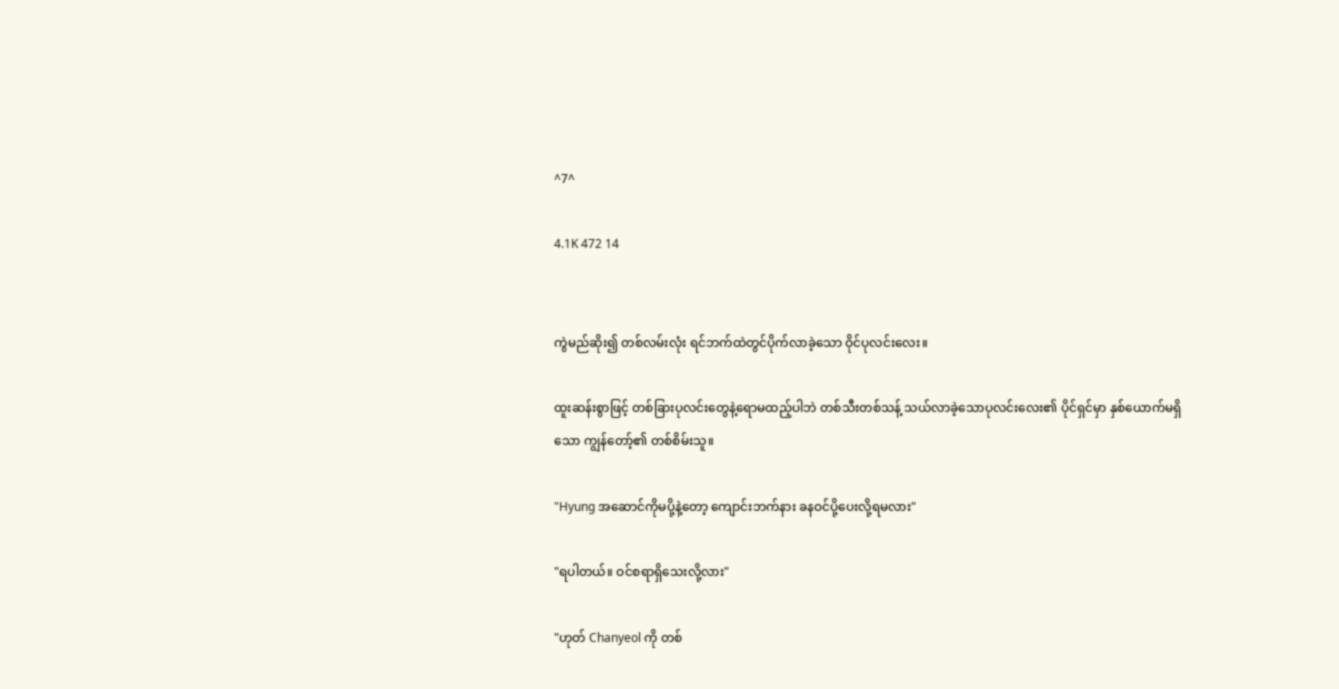^7^

4.1K 472 14


ကွဲမည်ဆိုး၍ တစ်လမ်းလုံး ရင်ဘက်ထဲတွင်ပိုက်လာခဲ့သော ဝိုင်ပုလင်းလေး။

ထူးဆန်းစွာဖြင့် တစ်ခြားပုလင်းတွေနဲ့ရောမထည့်ပါဘဲ တစ်သီးတစ်သန့် သယ်လာခဲ့သောပုလင်းလေး၏ ပိုင်ရှင်မှာ နှစ်ယောက်မရှိသော ကျွန်တော့်၏ တစ်စိမ်းသူ။

"Hyung အဆောင်ကိုမပို့နဲ့တော့ ကျောင်းဘက်နား ခနဝင်ပို့ပေးလို့ရမလား"

"ရပါတယ်။ ဝင်စရာရှိသေးလို့လား"

"ဟုတ် Chanyeol ကို တစ်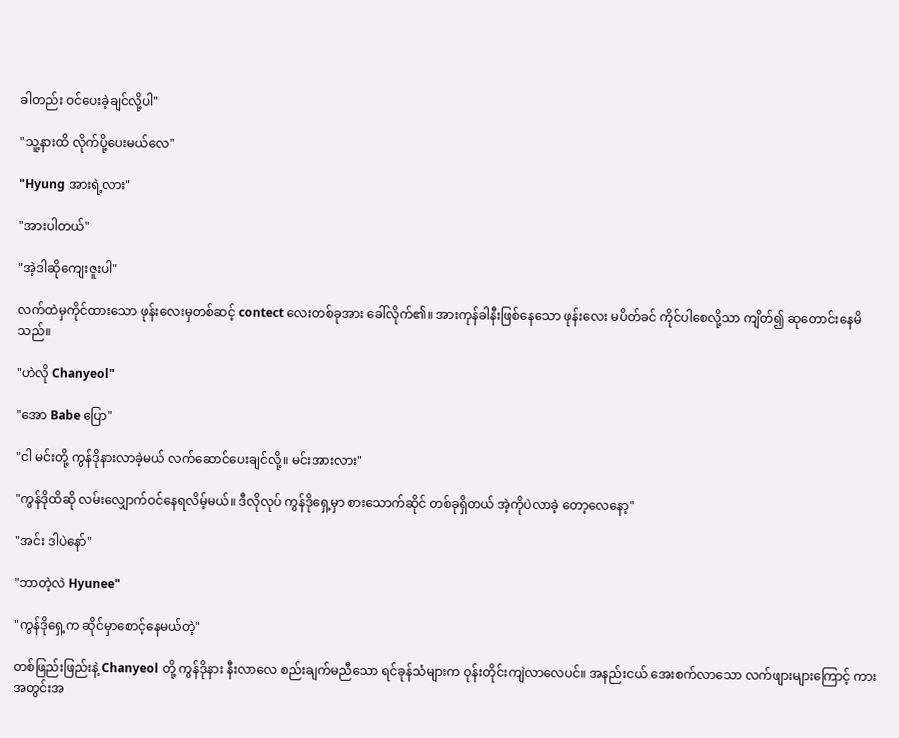ခါတည်း ဝင်ပေးခဲ့ချင်လို့ပါ"

"သူ့နားထိ လိုက်ပို့ပေးမယ်လေ"

"Hyung အားရဲ့လား"

"အားပါတယ်"

"အဲ့ဒါဆိုကျေးဇူးပါ"

လက်ထဲမှကိုင်ထားသော ဖုန်းလေးမှတစ်ဆင့် contect လေးတစ်ခုအား ခေါ်လိုက်၏။ အားကုန်ခါနီးဖြစ်နေသော ဖုန်းလေး မပိတ်ခင် ကိုင်ပါစေလို့သာ ကျိတ်၍ ဆုတောင်းနေမိသည်။

"ဟဲလို Chanyeol"

"အော Babe ပြော"

"ငါ မင်းတို့ ကွန်ဒိုနားလာခဲ့မယ် လက်ဆောင်ပေးချင်လို့။ မင်းအားလား"

"ကွန်ဒိုထိဆို လမ်းလျှောက်ဝင်နေရလိမ့်မယ်။ ဒီလိုလုပ် ကွန်ဒိုရှေ့မှာ စားသောက်ဆိုင် တစ်ခုရှိတယ် အဲ့ကိုပဲလာခဲ့ တော့လေနော့"

"အင်း ဒါပဲနော်"

"ဘာတဲ့လဲ Hyunee"

"ကွန်ဒိုရှေ့က ဆိုင်မှာစောင့်နေမယ်တဲ့"

တစ်ဖြည်းဖြည်းနဲ့ Chanyeol တို့ ကွန်ဒိုနား နီးလာလေ စည်းချက်မညီသော ရင်ခုန်သံများက ဝုန်းတိုင်းကျဲလာလေပင်။ အနည်းငယ် အေးစက်လာသော လက်ဖျားများကြောင့် ကားအတွင်းအ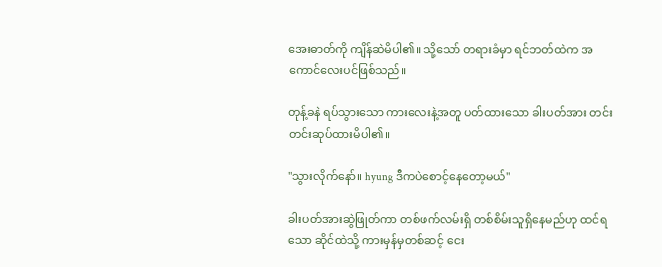အေးဓာတ်ကို ကျိန်ဆဲမိပါ၏။ သို့သော် တရားခံမှာ ရင်ဘတ်ထဲက အကောင်လေးပင်ဖြစ်သည်။

တုန့်ခနဲ ရပ်သွားသော ကားလေးနဲ့အတူ ပတ်ထားသော ခါးပတ်အား တင်းတင်းဆုပ်ထားမိပါ၏။

"သွားလိုက်နော်။ hyung ဒီကပဲစောင့်နေတော့မယ်"

ခါးပတ်အားဆွဲဖြုတ်ကာ တစ်ဖက်လမ်းရှိ တစ်စိမ်းသူရှိနေမည်ဟု ထင်ရသော ဆိုင်ထဲသို့ ကားမှန်မှတစ်ဆင့် ငေး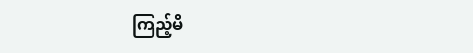ကြည့်မိ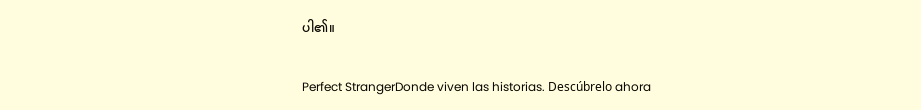ပါ၏။

Perfect StrangerDonde viven las historias. Descúbrelo ahora